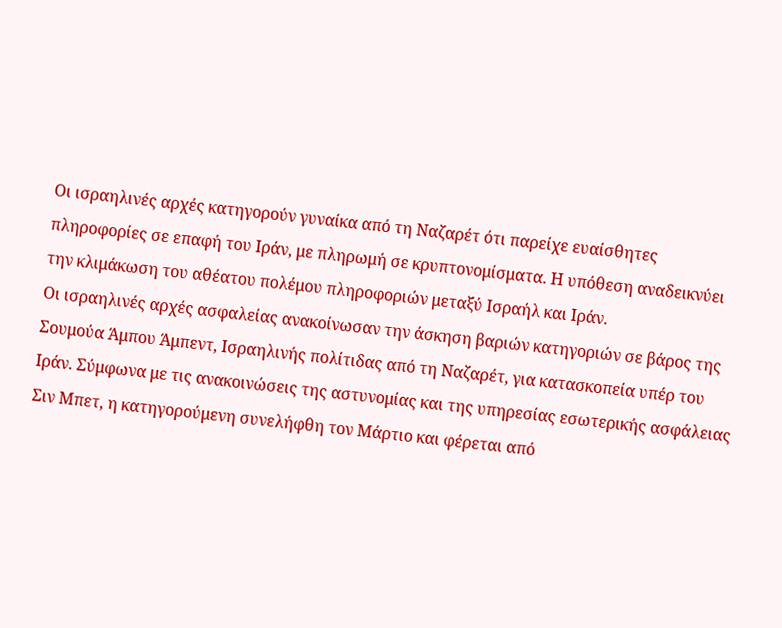Οι ισραηλινές αρχές κατηγορούν γυναίκα από τη Ναζαρέτ ότι παρείχε ευαίσθητες πληροφορίες σε επαφή του Ιράν, με πληρωμή σε κρυπτονομίσματα. Η υπόθεση αναδεικνύει την κλιμάκωση του αθέατου πολέμου πληροφοριών μεταξύ Ισραήλ και Ιράν.
Οι ισραηλινές αρχές ασφαλείας ανακοίνωσαν την άσκηση βαριών κατηγοριών σε βάρος της Σουμούα Άμπου Άμπεντ, Ισραηλινής πολίτιδας από τη Ναζαρέτ, για κατασκοπεία υπέρ του Ιράν. Σύμφωνα με τις ανακοινώσεις της αστυνομίας και της υπηρεσίας εσωτερικής ασφάλειας Σιν Μπετ, η κατηγορούμενη συνελήφθη τον Μάρτιο και φέρεται από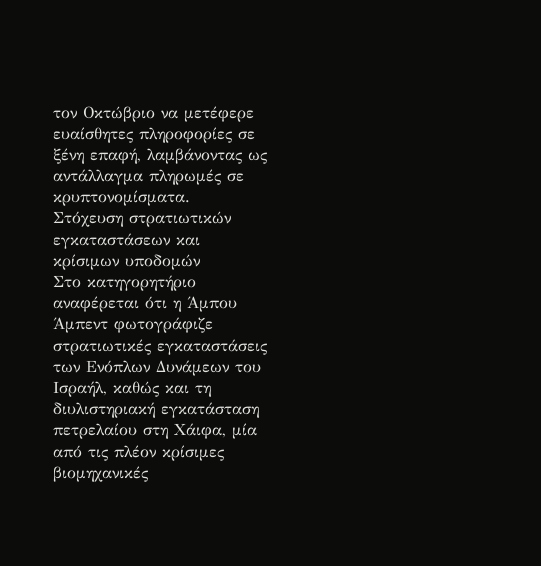τον Οκτώβριο να μετέφερε ευαίσθητες πληροφορίες σε ξένη επαφή, λαμβάνοντας ως αντάλλαγμα πληρωμές σε κρυπτονομίσματα.
Στόχευση στρατιωτικών εγκαταστάσεων και κρίσιμων υποδομών
Στο κατηγορητήριο αναφέρεται ότι η Άμπου Άμπεντ φωτογράφιζε στρατιωτικές εγκαταστάσεις των Ενόπλων Δυνάμεων του Ισραήλ, καθώς και τη διυλιστηριακή εγκατάσταση πετρελαίου στη Χάιφα, μία από τις πλέον κρίσιμες βιομηχανικές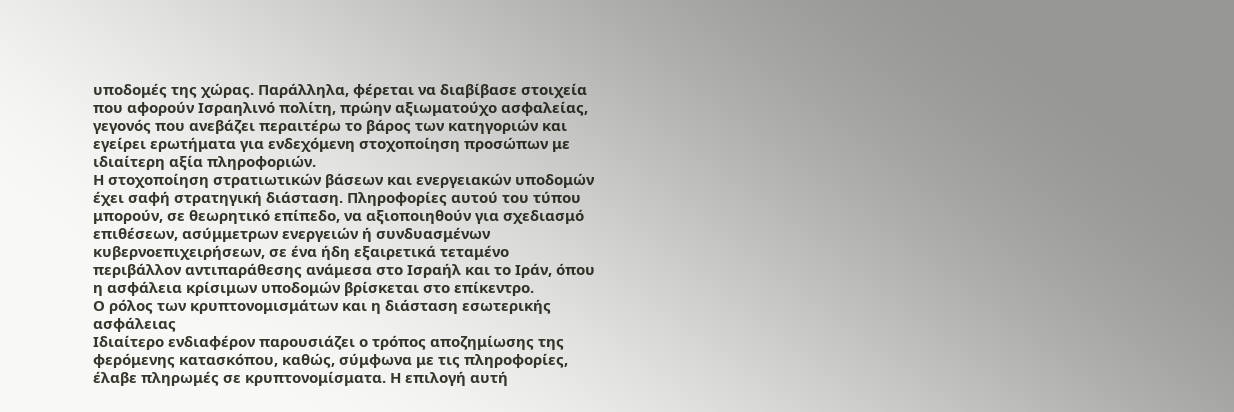υποδομές της χώρας. Παράλληλα, φέρεται να διαβίβασε στοιχεία που αφορούν Ισραηλινό πολίτη, πρώην αξιωματούχο ασφαλείας, γεγονός που ανεβάζει περαιτέρω το βάρος των κατηγοριών και εγείρει ερωτήματα για ενδεχόμενη στοχοποίηση προσώπων με ιδιαίτερη αξία πληροφοριών.
Η στοχοποίηση στρατιωτικών βάσεων και ενεργειακών υποδομών έχει σαφή στρατηγική διάσταση. Πληροφορίες αυτού του τύπου μπορούν, σε θεωρητικό επίπεδο, να αξιοποιηθούν για σχεδιασμό επιθέσεων, ασύμμετρων ενεργειών ή συνδυασμένων κυβερνοεπιχειρήσεων, σε ένα ήδη εξαιρετικά τεταμένο περιβάλλον αντιπαράθεσης ανάμεσα στο Ισραήλ και το Ιράν, όπου η ασφάλεια κρίσιμων υποδομών βρίσκεται στο επίκεντρο.
Ο ρόλος των κρυπτονομισμάτων και η διάσταση εσωτερικής ασφάλειας
Ιδιαίτερο ενδιαφέρον παρουσιάζει ο τρόπος αποζημίωσης της φερόμενης κατασκόπου, καθώς, σύμφωνα με τις πληροφορίες, έλαβε πληρωμές σε κρυπτονομίσματα. Η επιλογή αυτή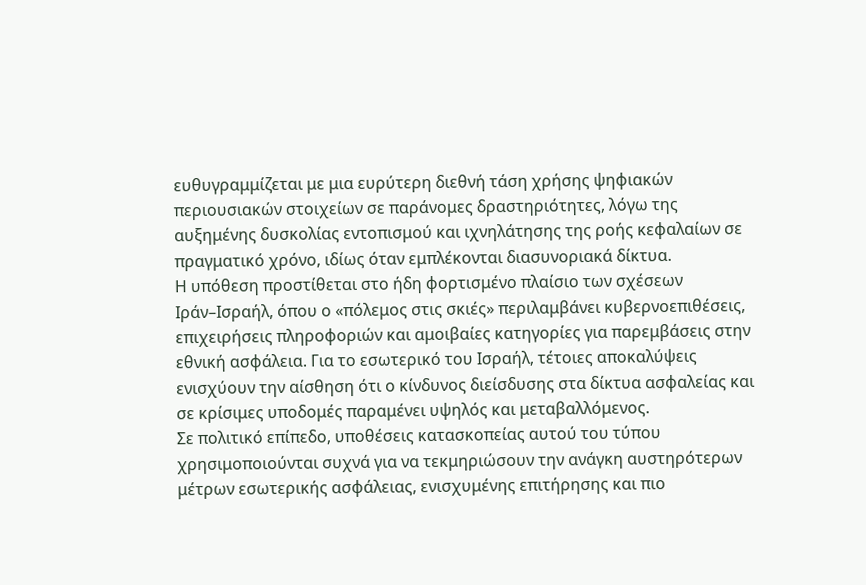ευθυγραμμίζεται με μια ευρύτερη διεθνή τάση χρήσης ψηφιακών περιουσιακών στοιχείων σε παράνομες δραστηριότητες, λόγω της αυξημένης δυσκολίας εντοπισμού και ιχνηλάτησης της ροής κεφαλαίων σε πραγματικό χρόνο, ιδίως όταν εμπλέκονται διασυνοριακά δίκτυα.
Η υπόθεση προστίθεται στο ήδη φορτισμένο πλαίσιο των σχέσεων Ιράν–Ισραήλ, όπου ο «πόλεμος στις σκιές» περιλαμβάνει κυβερνοεπιθέσεις, επιχειρήσεις πληροφοριών και αμοιβαίες κατηγορίες για παρεμβάσεις στην εθνική ασφάλεια. Για το εσωτερικό του Ισραήλ, τέτοιες αποκαλύψεις ενισχύουν την αίσθηση ότι ο κίνδυνος διείσδυσης στα δίκτυα ασφαλείας και σε κρίσιμες υποδομές παραμένει υψηλός και μεταβαλλόμενος.
Σε πολιτικό επίπεδο, υποθέσεις κατασκοπείας αυτού του τύπου χρησιμοποιούνται συχνά για να τεκμηριώσουν την ανάγκη αυστηρότερων μέτρων εσωτερικής ασφάλειας, ενισχυμένης επιτήρησης και πιο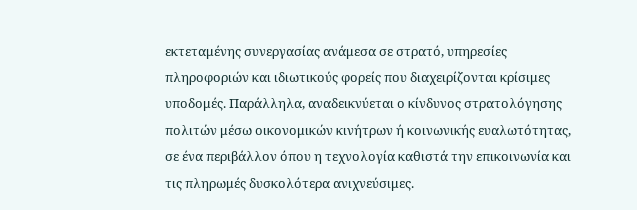εκτεταμένης συνεργασίας ανάμεσα σε στρατό, υπηρεσίες πληροφοριών και ιδιωτικούς φορείς που διαχειρίζονται κρίσιμες υποδομές. Παράλληλα, αναδεικνύεται ο κίνδυνος στρατολόγησης πολιτών μέσω οικονομικών κινήτρων ή κοινωνικής ευαλωτότητας, σε ένα περιβάλλον όπου η τεχνολογία καθιστά την επικοινωνία και τις πληρωμές δυσκολότερα ανιχνεύσιμες.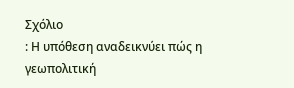Σχόλιο
: Η υπόθεση αναδεικνύει πώς η γεωπολιτική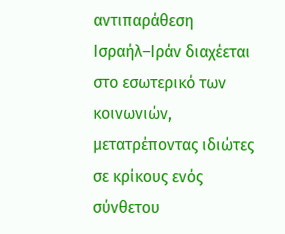αντιπαράθεση Ισραήλ–Ιράν διαχέεται στο εσωτερικό των κοινωνιών, μετατρέποντας ιδιώτες σε κρίκους ενός σύνθετου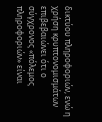δικτύου πληροφοριών, ενώ η χρήση κρυπτονομισμάτων επιβεβαιώνει ότι ο σύγχρονος «πόλεμος πληροφοριών» είναι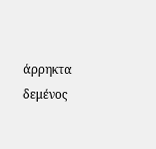άρρηκτα δεμένος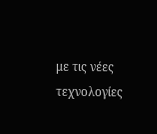με τις νέες τεχνολογίες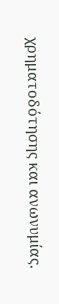χρηματοδότησης και ανωνυμίας.